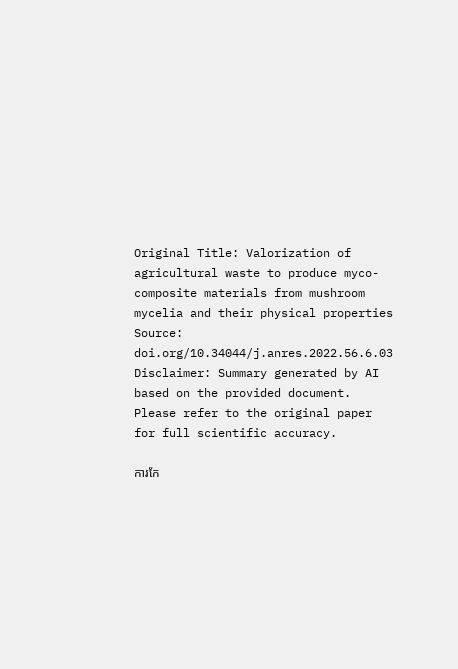Original Title: Valorization of agricultural waste to produce myco-composite materials from mushroom mycelia and their physical properties
Source: doi.org/10.34044/j.anres.2022.56.6.03
Disclaimer: Summary generated by AI based on the provided document. Please refer to the original paper for full scientific accuracy.

ការកែ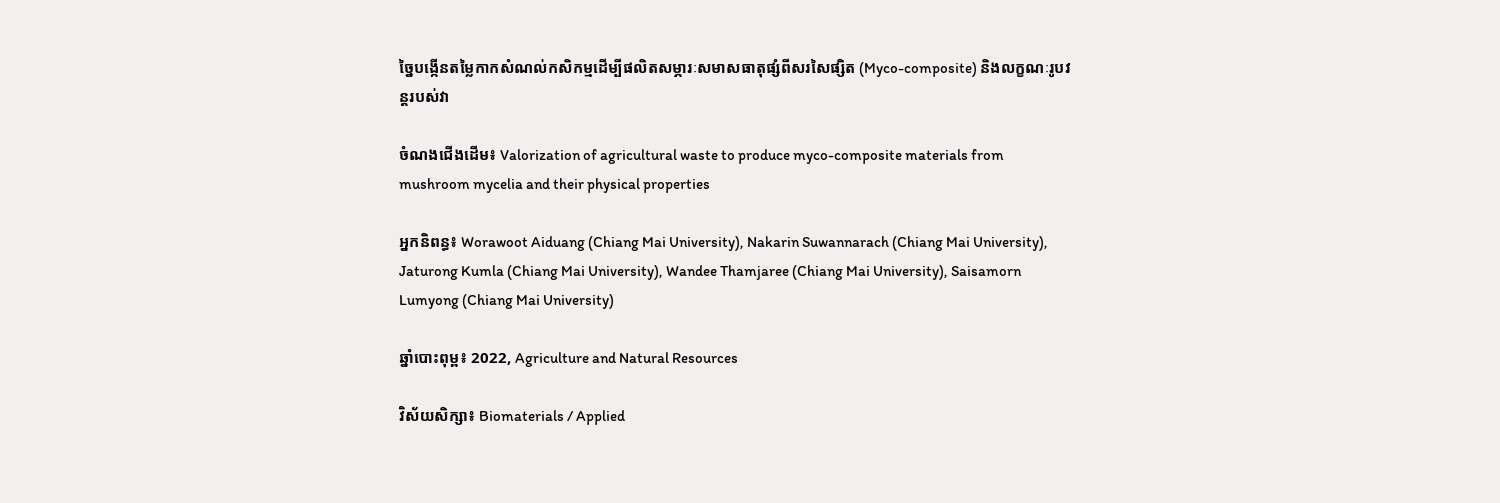ច្នៃបង្កើនតម្លៃកាកសំណល់កសិកម្មដើម្បីផលិតសម្ភារៈសមាសធាតុផ្សំពីសរសៃផ្សិត (Myco-composite) និងលក្ខណៈរូបវន្តរបស់វា

ចំណងជើងដើម៖ Valorization of agricultural waste to produce myco-composite materials from mushroom mycelia and their physical properties

អ្នកនិពន្ធ៖ Worawoot Aiduang (Chiang Mai University), Nakarin Suwannarach (Chiang Mai University), Jaturong Kumla (Chiang Mai University), Wandee Thamjaree (Chiang Mai University), Saisamorn Lumyong (Chiang Mai University)

ឆ្នាំបោះពុម្ព៖ 2022, Agriculture and Natural Resources

វិស័យសិក្សា៖ Biomaterials / Applied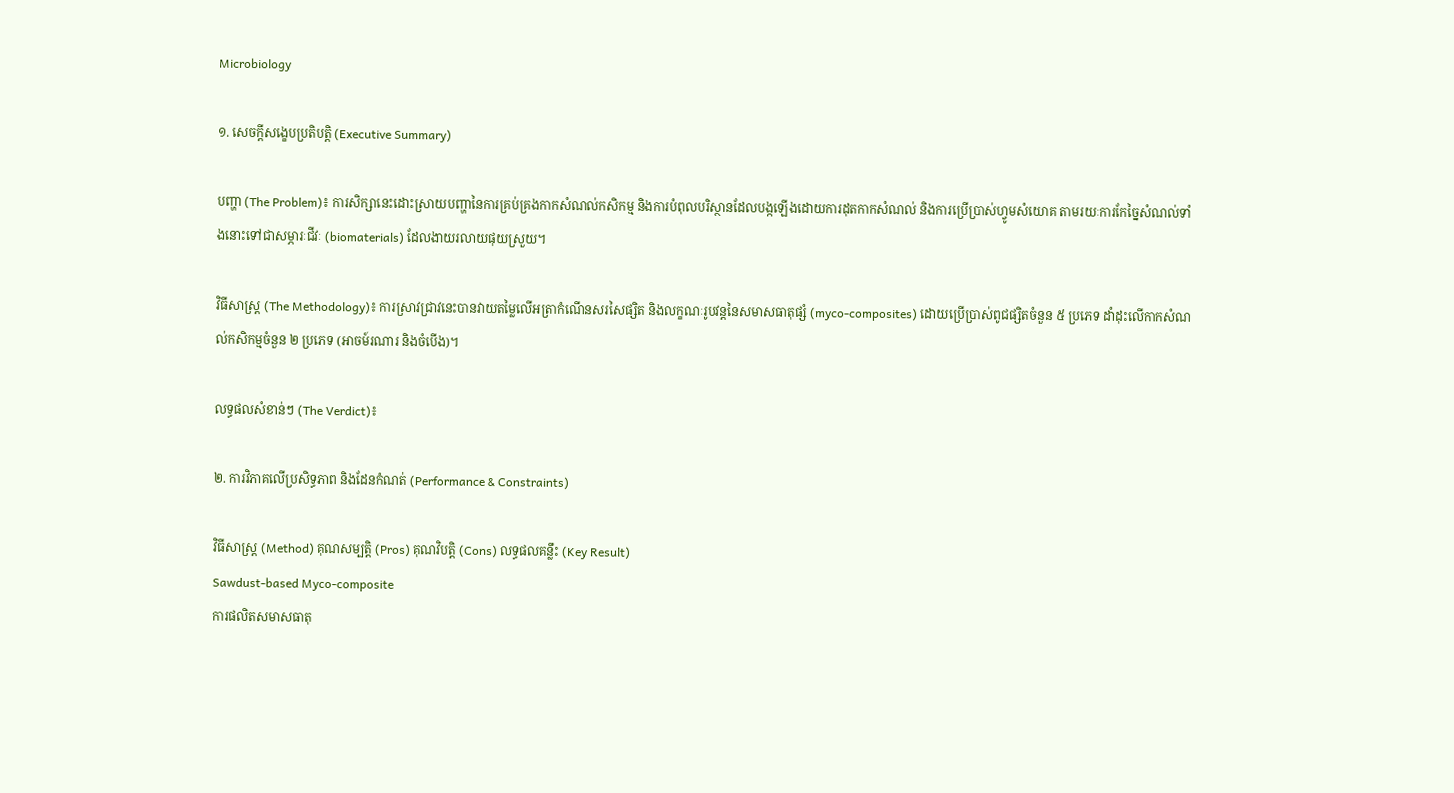Microbiology

១. សេចក្តីសង្ខេបប្រតិបត្តិ (Executive Summary)

បញ្ហា (The Problem)៖ ការសិក្សានេះដោះស្រាយបញ្ហានៃការគ្រប់គ្រងកាកសំណល់កសិកម្ម និងការបំពុលបរិស្ថានដែលបង្កឡើងដោយការដុតកាកសំណល់ និងការប្រើប្រាស់ហ្វូមសំយោគ តាមរយៈការកែច្នៃសំណល់ទាំងនោះទៅជាសម្ភារៈជីវៈ (biomaterials) ដែលងាយរលាយផុយស្រួយ។

វិធីសាស្ត្រ (The Methodology)៖ ការស្រាវជ្រាវនេះបានវាយតម្លៃលើអត្រាកំណើនសរសៃផ្សិត និងលក្ខណៈរូបវន្តនៃសមាសធាតុផ្សំ (myco-composites) ដោយប្រើប្រាស់ពូជផ្សិតចំនួន ៥ ប្រភេទ ដាំដុះលើកាកសំណល់កសិកម្មចំនួន ២ ប្រភេទ (អាចម៍រណារ និងចំបើង)។

លទ្ធផលសំខាន់ៗ (The Verdict)៖

២. ការវិភាគលើប្រសិទ្ធភាព និងដែនកំណត់ (Performance & Constraints)

វិធីសាស្ត្រ (Method) គុណសម្បត្តិ (Pros) គុណវិបត្តិ (Cons) លទ្ធផលគន្លឹះ (Key Result)
Sawdust-based Myco-composite
ការផលិតសមាសធាតុ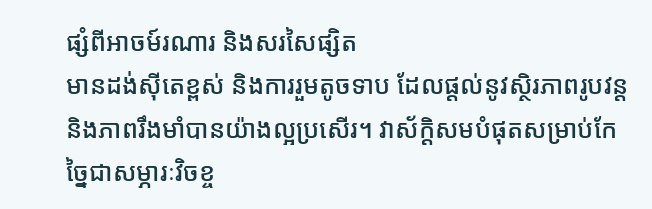ផ្សំពីអាចម៍រណារ និងសរសៃផ្សិត
មានដង់ស៊ីតេខ្ពស់ និងការរួមតូចទាប ដែលផ្តល់នូវស្ថិរភាពរូបវន្ត និងភាពរឹងមាំបានយ៉ាងល្អប្រសើរ។ វាស័ក្តិសមបំផុតសម្រាប់កែច្នៃជាសម្ភារៈវិចខ្ច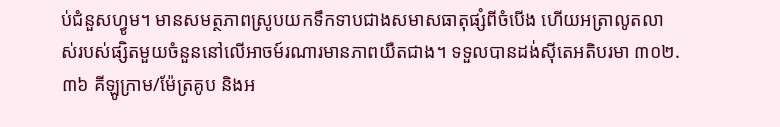ប់ជំនួសហ្វូម។ មានសមត្ថភាពស្រូបយកទឹកទាបជាងសមាសធាតុផ្សំពីចំបើង ហើយអត្រាលូតលាស់របស់ផ្សិតមួយចំនួននៅលើអាចម៍រណារមានភាពយឺតជាង។ ទទួលបានដង់ស៊ីតេអតិបរមា ៣០២.៣៦ គីឡូក្រាម/ម៉ែត្រគូប និងអ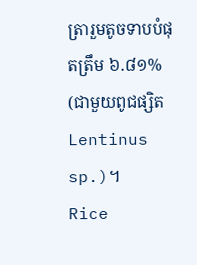ត្រារួមតូចទាបបំផុតត្រឹម ៦.៨១% (ជាមួយពូជផ្សិត Lentinus sp.)។
Rice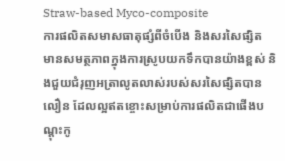Straw-based Myco-composite
ការផលិតសមាសធាតុផ្សំពីចំបើង និងសរសៃផ្សិត
មានសមត្ថភាពក្នុងការស្រូបយកទឹកបានយ៉ាងខ្ពស់ និងជួយជំរុញអត្រាលូតលាស់របស់សរសៃផ្សិតបានលឿន ដែលល្អឥតខ្ចោះសម្រាប់ការផលិតជាផើងបណ្តុះកូ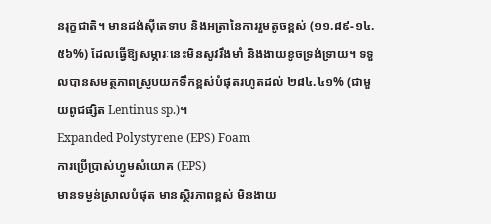នរុក្ខជាតិ។ មានដង់ស៊ីតេទាប និងអត្រានៃការរួមតូចខ្ពស់ (១១.៨៩-១៤.៥៦%) ដែលធ្វើឱ្យសម្ភារៈនេះមិនសូវរឹងមាំ និងងាយខូចទ្រង់ទ្រាយ។ ទទួលបានសមត្ថភាពស្រូបយកទឹកខ្ពស់បំផុតរហូតដល់ ២៨៤.៤១% (ជាមួយពូជផ្សិត Lentinus sp.)។
Expanded Polystyrene (EPS) Foam
ការប្រើប្រាស់ហ្វូមសំយោគ (EPS)
មានទម្ងន់ស្រាលបំផុត មានស្ថិរភាពខ្ពស់ មិនងាយ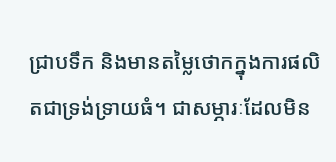ជ្រាបទឹក និងមានតម្លៃថោកក្នុងការផលិតជាទ្រង់ទ្រាយធំ។ ជាសម្ភារៈដែលមិន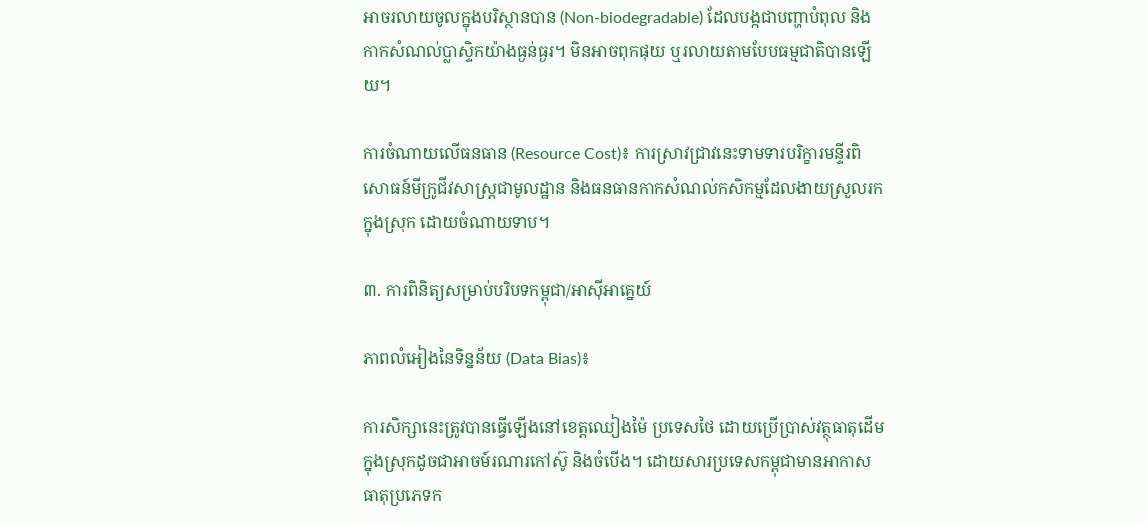អាចរលាយចូលក្នុងបរិស្ថានបាន (Non-biodegradable) ដែលបង្កជាបញ្ហាបំពុល និងកាកសំណល់ប្លាស្ទិកយ៉ាងធ្ងន់ធ្ងរ។ មិនអាចពុកផុយ ឬរលាយតាមបែបធម្មជាតិបានឡើយ។

ការចំណាយលើធនធាន (Resource Cost)៖ ការស្រាវជ្រាវនេះទាមទារបរិក្ខារមន្ទីរពិសោធន៍មីក្រូជីវសាស្ត្រជាមូលដ្ឋាន និងធនធានកាកសំណល់កសិកម្មដែលងាយស្រួលរកក្នុងស្រុក ដោយចំណាយទាប។

៣. ការពិនិត្យសម្រាប់បរិបទកម្ពុជា/អាស៊ីអាគ្នេយ៍

ភាពលំអៀងនៃទិន្នន័យ (Data Bias)៖

ការសិក្សានេះត្រូវបានធ្វើឡើងនៅខេត្តឈៀងម៉ៃ ប្រទេសថៃ ដោយប្រើប្រាស់វត្ថុធាតុដើមក្នុងស្រុកដូចជាអាចម៍រណារកៅស៊ូ និងចំបើង។ ដោយសារប្រទេសកម្ពុជាមានអាកាសធាតុប្រភេទក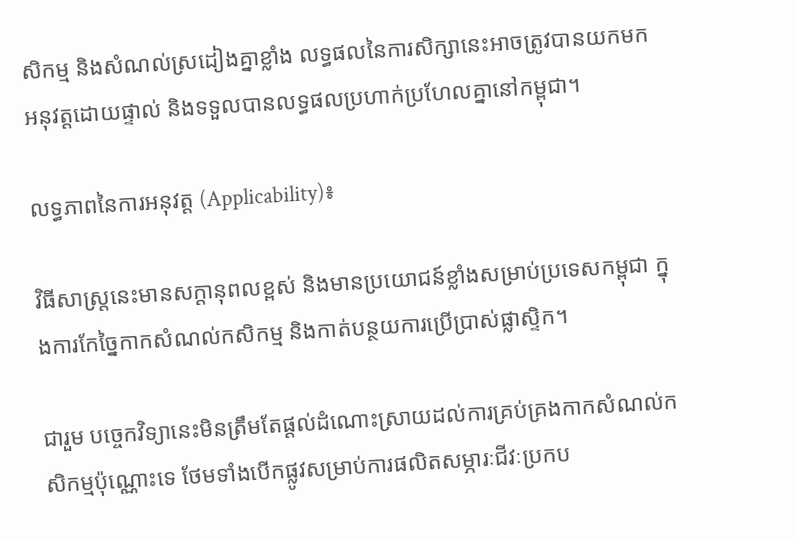សិកម្ម និងសំណល់ស្រដៀងគ្នាខ្លាំង លទ្ធផលនៃការសិក្សានេះអាចត្រូវបានយកមកអនុវត្តដោយផ្ទាល់ និងទទួលបានលទ្ធផលប្រហាក់ប្រហែលគ្នានៅកម្ពុជា។

លទ្ធភាពនៃការអនុវត្ត (Applicability)៖

វិធីសាស្ត្រនេះមានសក្តានុពលខ្ពស់ និងមានប្រយោជន៍ខ្លាំងសម្រាប់ប្រទេសកម្ពុជា ក្នុងការកែច្នៃកាកសំណល់កសិកម្ម និងកាត់បន្ថយការប្រើប្រាស់ផ្លាស្ទិក។

ជារួម បច្ចេកវិទ្យានេះមិនត្រឹមតែផ្តល់ដំណោះស្រាយដល់ការគ្រប់គ្រងកាកសំណល់កសិកម្មប៉ុណ្ណោះទេ ថែមទាំងបើកផ្លូវសម្រាប់ការផលិតសម្ភារៈជីវៈប្រកប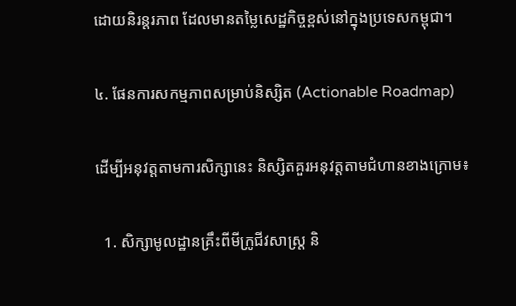ដោយនិរន្តរភាព ដែលមានតម្លៃសេដ្ឋកិច្ចខ្ពស់នៅក្នុងប្រទេសកម្ពុជា។

៤. ផែនការសកម្មភាពសម្រាប់និស្សិត (Actionable Roadmap)

ដើម្បីអនុវត្តតាមការសិក្សានេះ និស្សិតគួរអនុវត្តតាមជំហានខាងក្រោម៖

  1. សិក្សាមូលដ្ឋានគ្រឹះពីមីក្រូជីវសាស្ត្រ និ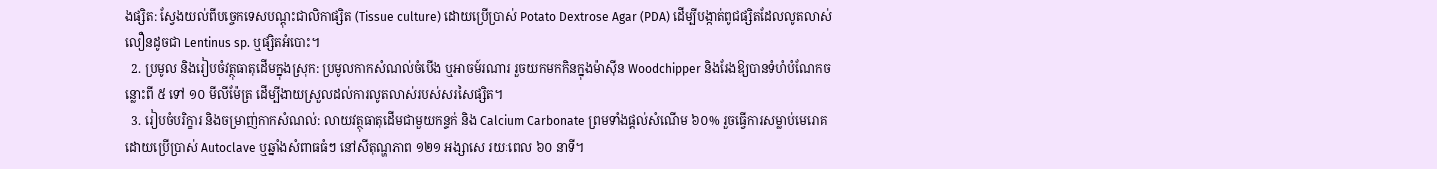ងផ្សិត: ស្វែងយល់ពីបច្ចេកទេសបណ្តុះជាលិកាផ្សិត (Tissue culture) ដោយប្រើប្រាស់ Potato Dextrose Agar (PDA) ដើម្បីបង្កាត់ពូជផ្សិតដែលលូតលាស់លឿនដូចជា Lentinus sp. ឬផ្សិតអំបោះ។
  2. ប្រមូល និងរៀបចំវត្ថុធាតុដើមក្នុងស្រុក: ប្រមូលកាកសំណល់ចំបើង ឬអាចម៍រណារ រួចយកមកកិនក្នុងម៉ាស៊ីន Woodchipper និងរែងឱ្យបានទំហំបំណែកចន្លោះពី ៥ ទៅ ១០ មីលីម៉ែត្រ ដើម្បីងាយស្រួលដល់ការលូតលាស់របស់សរសៃផ្សិត។
  3. រៀបចំបរិក្ខារ និងចម្រាញ់កាកសំណល់: លាយវត្ថុធាតុដើមជាមួយកន្ទក់ និង Calcium Carbonate ព្រមទាំងផ្តល់សំណើម ៦០% រួចធ្វើការសម្លាប់មេរោគដោយប្រើប្រាស់ Autoclave ឬឆ្នាំងសំពាធធំៗ នៅសីតុណ្ហភាព ១២១ អង្សាសេ រយៈពេល ៦០ នាទី។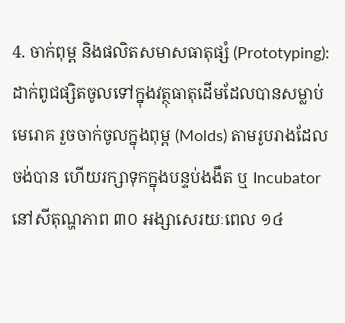4. ចាក់ពុម្ព និងផលិតសមាសធាតុផ្សំ (Prototyping): ដាក់ពូជផ្សិតចូលទៅក្នុងវត្ថុធាតុដើមដែលបានសម្លាប់មេរោគ រួចចាក់ចូលក្នុងពុម្ព (Molds) តាមរូបរាងដែលចង់បាន ហើយរក្សាទុកក្នុងបន្ទប់ងងឹត ឬ Incubator នៅសីតុណ្ហភាព ៣០ អង្សាសេរយៈពេល ១៤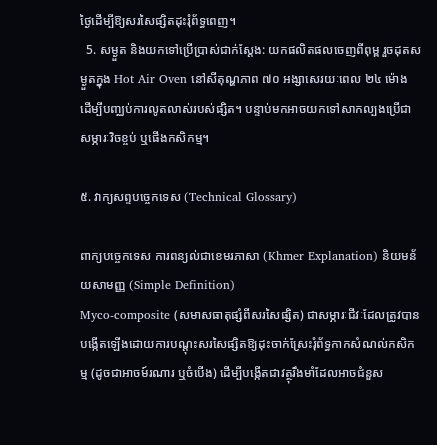ថ្ងៃដើម្បីឱ្យសរសៃផ្សិតដុះរុំព័ទ្ធពេញ។
  5. សម្ងួត និងយកទៅប្រើប្រាស់ជាក់ស្តែង: យកផលិតផលចេញពីពុម្ព រួចដុតសម្ងួតក្នុង Hot Air Oven នៅសីតុណ្ហភាព ៧០ អង្សាសេរយៈពេល ២៤ ម៉ោង ដើម្បីបញ្ឈប់ការលូតលាស់របស់ផ្សិត។ បន្ទាប់មកអាចយកទៅសាកល្បងប្រើជាសម្ភារៈវិចខ្ចប់ ឬផើងកសិកម្ម។

៥. វាក្យសព្ទបច្ចេកទេស (Technical Glossary)

ពាក្យបច្ចេកទេស ការពន្យល់ជាខេមរភាសា (Khmer Explanation) និយមន័យសាមញ្ញ (Simple Definition)
Myco-composite (សមាសធាតុផ្សំពីសរសៃផ្សិត) ជាសម្ភារៈជីវៈដែលត្រូវបានបង្កើតឡើងដោយការបណ្តុះសរសៃផ្សិតឱ្យដុះចាក់ស្រែះរុំព័ទ្ធកាកសំណល់កសិកម្ម (ដូចជាអាចម៍រណារ ឬចំបើង) ដើម្បីបង្កើតជាវត្ថុរឹងមាំដែលអាចជំនួស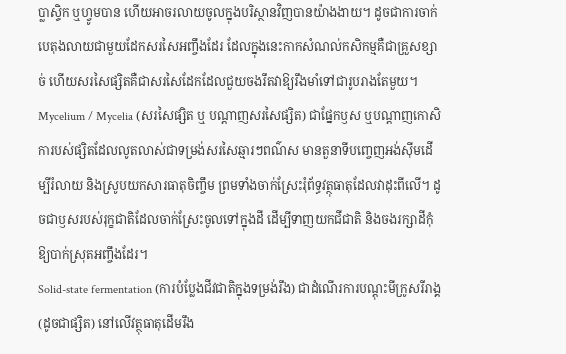ប្លាស្ទិក ឬហ្វូមបាន ហើយអាចរលាយចូលក្នុងបរិស្ថានវិញបានយ៉ាងងាយ។ ដូចជាការចាក់បេតុងលាយជាមួយដែកសរសៃអញ្ចឹងដែរ ដែលក្នុងនេះកាកសំណល់កសិកម្មគឺជាគ្រួសខ្សាច់ ហើយសរសៃផ្សិតគឺជាសរសៃដែកដែលជួយចងរឹតវាឱ្យរឹងមាំទៅជារូបរាងតែមួយ។
Mycelium / Mycelia (សរសៃផ្សិត ឬ បណ្តាញសរសៃផ្សិត) ជាផ្នែកឫស ឬបណ្តាញកោសិការបស់ផ្សិតដែលលូតលាស់ជាទម្រង់សរសៃឆ្មារៗពណ៌ស មានតួនាទីបញ្ចេញអង់ស៊ីមដើម្បីរំលាយ និងស្រូបយកសារធាតុចិញ្ចឹម ព្រមទាំងចាក់ស្រែះរុំព័ទ្ធវត្ថុធាតុដែលវាដុះពីលើ។ ដូចជាឫសរបស់រុក្ខជាតិដែលចាក់ស្រែះចូលទៅក្នុងដី ដើម្បីទាញយកជីជាតិ និងចងរក្សាដីកុំឱ្យបាក់ស្រុតអញ្ចឹងដែរ។
Solid-state fermentation (ការបំប្លែងជីវជាតិក្នុងទម្រង់រឹង) ជាដំណើរការបណ្តុះមីក្រូសរីរាង្គ (ដូចជាផ្សិត) នៅលើវត្ថុធាតុដើមរឹង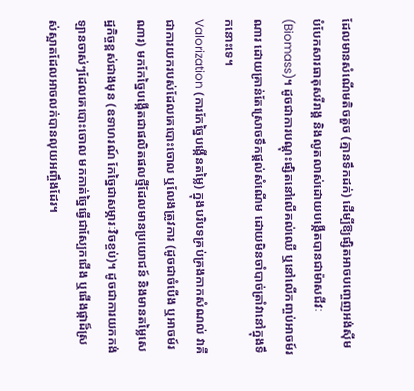ដែលមានសំណើមតិចតួច (គ្មានទឹកដក់) ដើម្បីឱ្យផ្សិតអាចបញ្ចេញអង់ស៊ីមបំបែកសារធាតុសរីរាង្គ និងលូតលាស់ដោយបង្កើតបានជាម៉ាសជីវៈ (Biomass)។ ដូចជាការបណ្តុះផ្សិតនៅលើគល់ឈើ ឬនៅលើកញ្ចប់អាចម៍រណារ ដោយគ្រាន់តែស្រោចទឹកផ្តល់សំណើម ដោយមិនចាំបាច់ត្រាំវានៅក្នុងទឹកនោះទេ។
Valorization (ការកែច្នៃបង្កើនតម្លៃ) ក្នុងបរិបទគ្រប់គ្រងកាកសំណល់ វាគឺជាការយករបស់ដែលគេបោះចោល ឬលែងត្រូវការ (ដូចជាចំបើង ឬអាចម៍រណារ) មកកែច្នៃបង្កើតជាផលិតផលថ្មីដែលមានប្រយោជន៍ និងមានតម្លៃសេដ្ឋកិច្ចខ្ពស់ជាងមុន (ឧទាហរណ៍ កែច្នៃជាសម្ភារៈវិចខ្ចប់)។ ដូចជាការយកកង់ឡានចាស់ៗដែលគេបោះចោល មកកាត់ច្នៃធ្វើជាស្បែកជើង ឬផើងផ្កាដ៏ស្រស់ស្អាតដែលអាចលក់បានលុយអញ្ចឹងដែរ។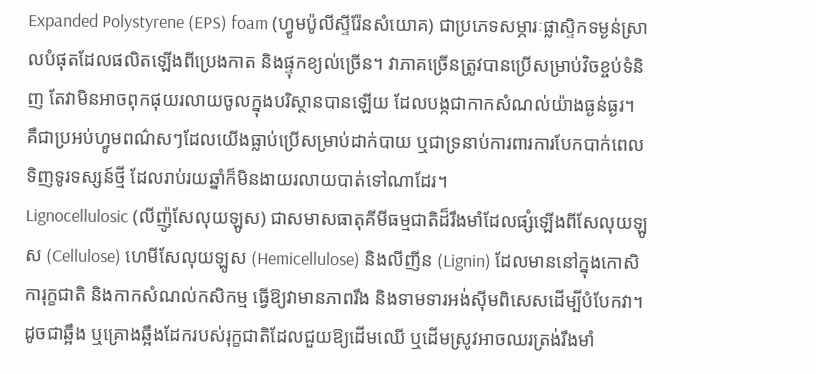Expanded Polystyrene (EPS) foam (ហ្វូមប៉ូលីស្ទីរ៉ែនសំយោគ) ជាប្រភេទសម្ភារៈផ្លាស្ទិកទម្ងន់ស្រាលបំផុតដែលផលិតឡើងពីប្រេងកាត និងផ្ទុកខ្យល់ច្រើន។ វាភាគច្រើនត្រូវបានប្រើសម្រាប់វិចខ្ចប់ទំនិញ តែវាមិនអាចពុកផុយរលាយចូលក្នុងបរិស្ថានបានឡើយ ដែលបង្កជាកាកសំណល់យ៉ាងធ្ងន់ធ្ងរ។ គឺជាប្រអប់ហ្វូមពណ៌សៗដែលយើងធ្លាប់ប្រើសម្រាប់ដាក់បាយ ឬជាទ្រនាប់ការពារការបែកបាក់ពេលទិញទូរទស្សន៍ថ្មី ដែលរាប់រយឆ្នាំក៏មិនងាយរលាយបាត់ទៅណាដែរ។
Lignocellulosic (លីញ៉ូសែលុយឡូស) ជាសមាសធាតុគីមីធម្មជាតិដ៏រឹងមាំដែលផ្សំឡើងពីសែលុយឡូស (Cellulose) ហេមីសែលុយឡូស (Hemicellulose) និងលីញីន (Lignin) ដែលមាននៅក្នុងកោសិការុក្ខជាតិ និងកាកសំណល់កសិកម្ម ធ្វើឱ្យវាមានភាពរឹង និងទាមទារអង់ស៊ីមពិសេសដើម្បីបំបែកវា។ ដូចជាឆ្អឹង ឬគ្រោងឆ្អឹងដែករបស់រុក្ខជាតិដែលជួយឱ្យដើមឈើ ឬដើមស្រូវអាចឈរត្រង់រឹងមាំ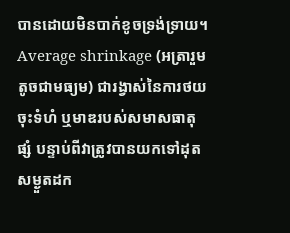បានដោយមិនបាក់ខូចទ្រង់ទ្រាយ។
Average shrinkage (អត្រារួមតូចជាមធ្យម) ជារង្វាស់នៃការថយចុះទំហំ ឬមាឌរបស់សមាសធាតុផ្សំ បន្ទាប់ពីវាត្រូវបានយកទៅដុតសម្ងួតដក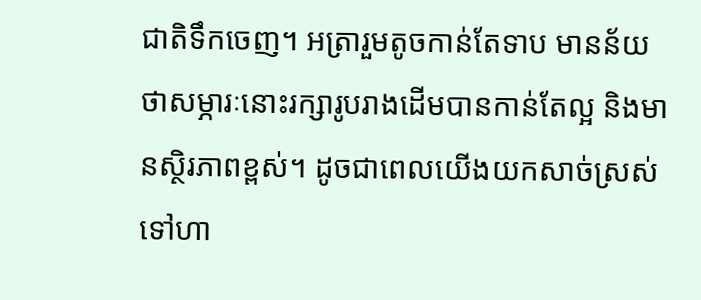ជាតិទឹកចេញ។ អត្រារួមតូចកាន់តែទាប មានន័យថាសម្ភារៈនោះរក្សារូបរាងដើមបានកាន់តែល្អ និងមានស្ថិរភាពខ្ពស់។ ដូចជាពេលយើងយកសាច់ស្រស់ទៅហា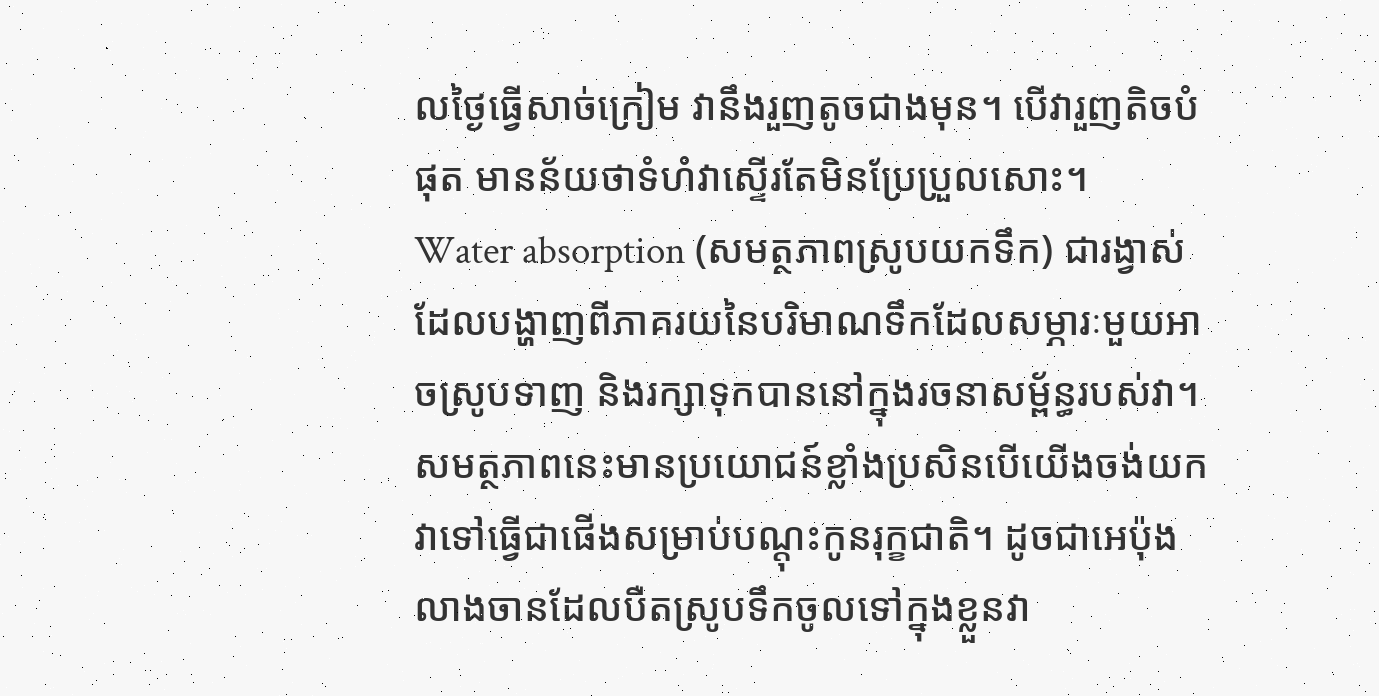លថ្ងៃធ្វើសាច់ក្រៀម វានឹងរួញតូចជាងមុន។ បើវារួញតិចបំផុត មានន័យថាទំហំវាស្ទើរតែមិនប្រែប្រួលសោះ។
Water absorption (សមត្ថភាពស្រូបយកទឹក) ជារង្វាស់ដែលបង្ហាញពីភាគរយនៃបរិមាណទឹកដែលសម្ភារៈមួយអាចស្រូបទាញ និងរក្សាទុកបាននៅក្នុងរចនាសម្ព័ន្ធរបស់វា។ សមត្ថភាពនេះមានប្រយោជន៍ខ្លាំងប្រសិនបើយើងចង់យកវាទៅធ្វើជាផើងសម្រាប់បណ្តុះកូនរុក្ខជាតិ។ ដូចជាអេប៉ុងលាងចានដែលបឺតស្រូបទឹកចូលទៅក្នុងខ្លួនវា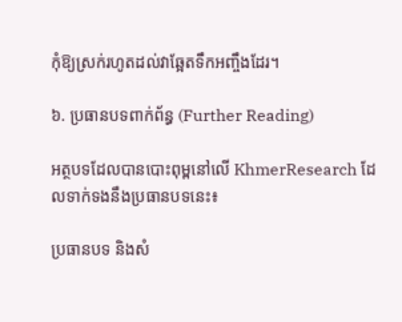កុំឱ្យស្រក់រហូតដល់វាឆ្អែតទឹកអញ្ចឹងដែរ។

៦. ប្រធានបទពាក់ព័ន្ធ (Further Reading)

អត្ថបទដែលបានបោះពុម្ពនៅលើ KhmerResearch ដែលទាក់ទងនឹងប្រធានបទនេះ៖

ប្រធានបទ និងសំ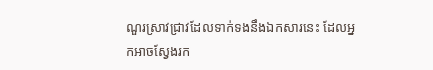ណួរស្រាវជ្រាវដែលទាក់ទងនឹងឯកសារនេះ ដែលអ្នកអាចស្វែងរក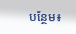បន្ថែម៖